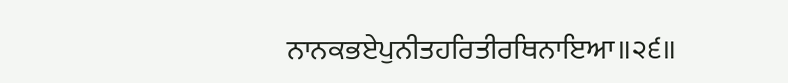ਨਾਨਕਭਏਪੁਨੀਤਹਰਿਤੀਰਥਿਨਾਇਆ॥੨੬॥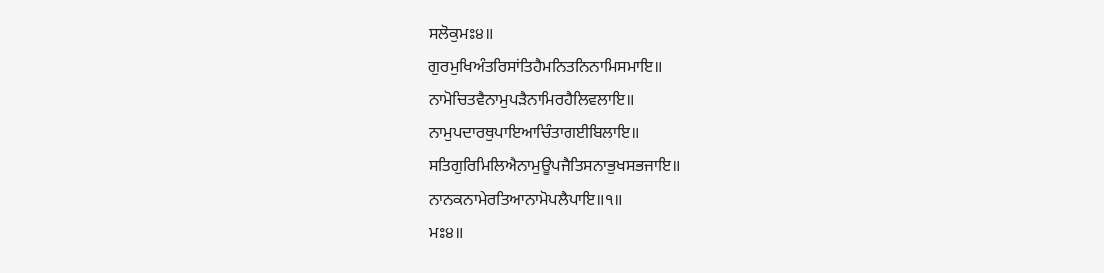ਸਲੋਕੁਮਃ੪॥
ਗੁਰਮੁਖਿਅੰਤਰਿਸਾਂਤਿਹੈਮਨਿਤਨਿਨਾਮਿਸਮਾਇ॥
ਨਾਮੋਚਿਤਵੈਨਾਮੁਪੜੈਨਾਮਿਰਹੈਲਿਵਲਾਇ॥
ਨਾਮੁਪਦਾਰਥੁਪਾਇਆਚਿੰਤਾਗਈਬਿਲਾਇ॥
ਸਤਿਗੁਰਿਮਿਲਿਐਨਾਮੁਊਪਜੈਤਿਸਨਾਭੁਖਸਭਜਾਇ॥
ਨਾਨਕਨਾਮੇਰਤਿਆਨਾਮੋਪਲੈਪਾਇ॥੧॥
ਮਃ੪॥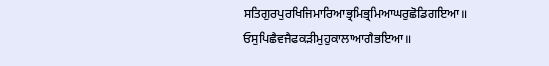ਸਤਿਗੁਰਪੁਰਖਿਜਿਮਾਰਿਆਭ੍ਰਮਿਭ੍ਰਮਿਆਘਰੁਛੋਡਿਗਇਆ॥
ਓਸੁਪਿਛੈਵਜੈਫਕੜੀਮੁਹੁਕਾਲਾਆਗੈਭਇਆ॥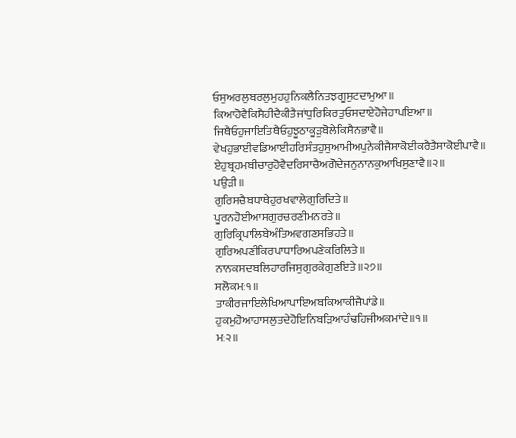ਓਸੁਅਰਲੁਬਰਲੁਮੁਹਹੁਨਿਕਲੈਨਿਤਝਗੂਸੁਟਦਾਮੁਆ॥
ਕਿਆਹੋਵੈਕਿਸੈਹੀਦੈਕੀਤੈਜਾਂਧੁਰਿਕਿਰਤੁਓਸਦਾਏਹੋਜੇਹਾਪਇਆ॥
ਜਿਥੈਓਹੁਜਾਇਤਿਥੈਓਹੁਝੂਠਾਕੂੜੁਬੋਲੇਕਿਸੈਨਭਾਵੈ॥
ਵੇਖਹੁਭਾਈਵਡਿਆਈਹਰਿਸੰਤਹੁਸੁਆਮੀਅਪੁਨੇਕੀਜੈਸਾਕੋਈਕਰੈਤੈਸਾਕੋਈਪਾਵੈ॥
ਏਹੁਬ੍ਰਹਮਬੀਚਾਰੁਹੋਵੈਦਰਿਸਾਚੈਅਗੋਦੇਜਨੁਨਾਨਕੁਆਖਿਸੁਣਾਵੈ॥੨॥
ਪਉੜੀ॥
ਗੁਰਿਸਚੈਬਧਾਥੇਹੁਰਖਵਾਲੇਗੁਰਿਦਿਤੇ॥
ਪੂਰਨਹੋਈਆਸਗੁਰਚਰਣੀਮਨਰਤੇ॥
ਗੁਰਿਕ੍ਰਿਪਾਲਿਬੇਅੰਤਿਅਵਗਣਸਭਿਹਤੇ॥
ਗੁਰਿਅਪਣੀਕਿਰਪਾਧਾਰਿਅਪਣੇਕਰਿਲਿਤੇ॥
ਨਾਨਕਸਦਬਲਿਹਾਰਜਿਸੁਗੁਰਕੇਗੁਣਇਤੇ॥੨੭॥
ਸਲੋਕਮਃ੧॥
ਤਾਕੀਰਜਾਇਲੇਖਿਆਪਾਇਅਬਕਿਆਕੀਜੈਪਾਂਡੇ॥
ਹੁਕਮੁਹੋਆਹਾਸਲੁਤਦੇਹੋਇਨਿਬੜਿਆਹੰਢਹਿਜੀਅਕਮਾਂਦੇ॥੧॥
ਮਃ੨॥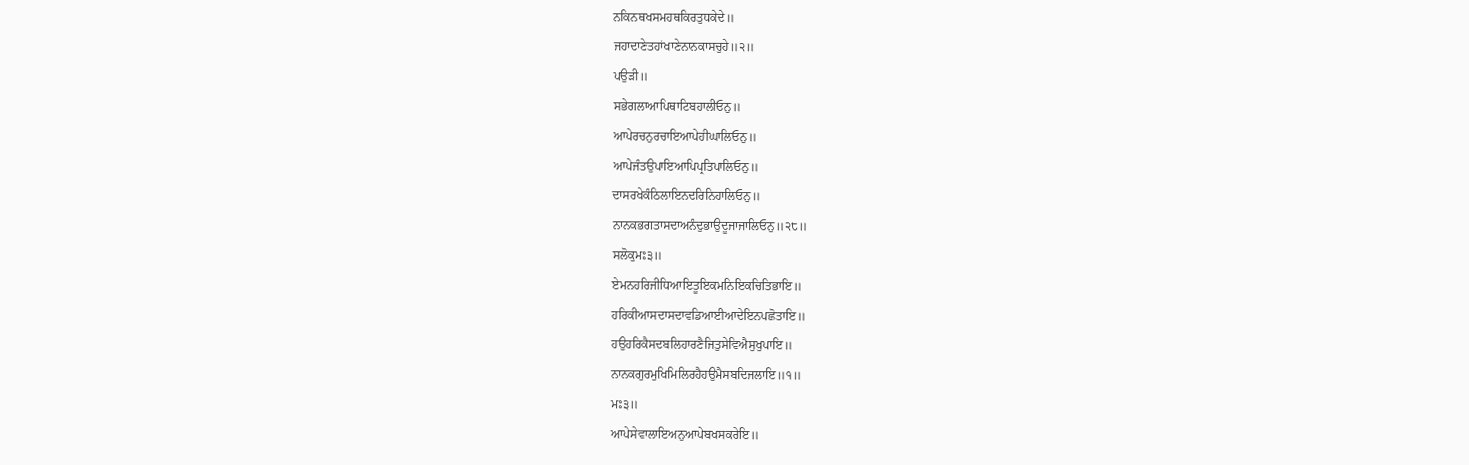ਨਕਿਨਥਖਸਮਹਥਕਿਰਤੁਧਕੇਦੇ॥
ਜਹਾਦਾਣੇਤਹਾਂਖਾਣੇਨਾਨਕਾਸਚੁਹੇ॥੨॥
ਪਉੜੀ॥
ਸਭੇਗਲਾਆਪਿਥਾਟਿਬਹਾਲੀਓਨੁ॥
ਆਪੇਰਚਨੁਰਚਾਇਆਪੇਹੀਘਾਲਿਓਨੁ॥
ਆਪੇਜੰਤਉਪਾਇਆਪਿਪ੍ਰਤਿਪਾਲਿਓਨੁ॥
ਦਾਸਰਖੇਕੰਠਿਲਾਇਨਦਰਿਨਿਹਾਲਿਓਨੁ॥
ਨਾਨਕਭਗਤਾਸਦਾਅਨੰਦੁਭਾਉਦੂਜਾਜਾਲਿਓਨੁ॥੨੮॥
ਸਲੋਕੁਮਃ੩॥
ਏਮਨਹਰਿਜੀਧਿਆਇਤੂਇਕਮਨਿਇਕਚਿਤਿਭਾਇ॥
ਹਰਿਕੀਆਸਦਾਸਦਾਵਡਿਆਈਆਦੇਇਨਪਛੋਤਾਇ॥
ਹਉਹਰਿਕੈਸਦਬਲਿਹਾਰਣੈਜਿਤੁਸੇਵਿਐਸੁਖੁਪਾਇ॥
ਨਾਨਕਗੁਰਮੁਖਿਮਿਲਿਰਹੈਹਉਮੈਸਬਦਿਜਲਾਇ॥੧॥
ਮਃ੩॥
ਆਪੇਸੇਵਾਲਾਇਅਨੁਆਪੇਬਖਸਕਰੇਇ॥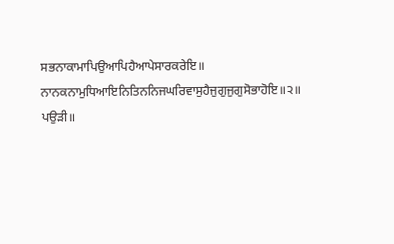ਸਭਨਾਕਾਮਾਪਿਉਆਪਿਹੈਆਪੇਸਾਰਕਰੇਇ॥
ਨਾਨਕਨਾਮੁਧਿਆਇਨਿਤਿਨਨਿਜਘਰਿਵਾਸੁਹੈਜੁਗੁਜੁਗੁਸੋਭਾਹੋਇ॥੨॥
ਪਉੜੀ॥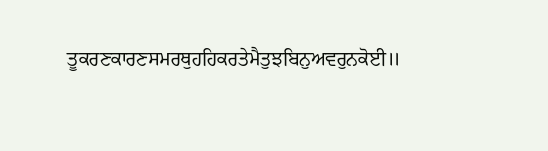ਤੂਕਰਣਕਾਰਣਸਮਰਥੁਹਹਿਕਰਤੇਮੈਤੁਝਬਿਨੁਅਵਰੁਨਕੋਈ॥